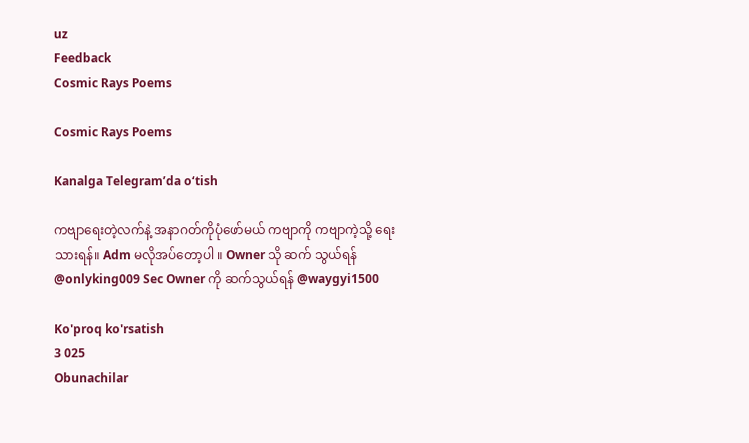uz
Feedback
Cosmic Rays Poems

Cosmic Rays Poems

Kanalga Telegram’da o‘tish

ကဗျာရေးတဲ့လက်နဲ့ အ‌နာဂတ်ကိုပုံဖော်မယ် ကဗျာကို ကဗျာကဲ့သို့ ရေးသားရန်။ Adm မလိုအပ်တော့ပါ ။ Owner သို ဆက် သွယ်ရန် @onlyking009 Sec Owner ကို ဆက်သွယ်ရန် @waygyi1500

Ko'proq ko'rsatish
3 025
Obunachilar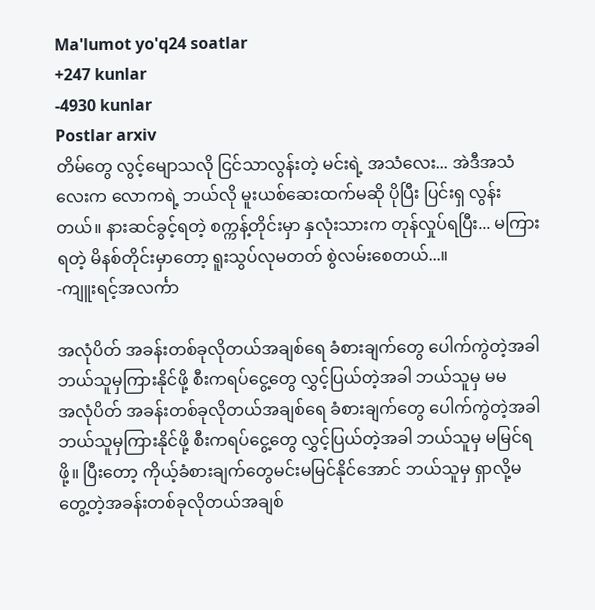Ma'lumot yo'q24 soatlar
+247 kunlar
-4930 kunlar
Postlar arxiv
တိမ်တွေ လွင့်မျောသလို ငြင်သာလွန်းတဲ့ မင်းရဲ့ အသံလေး... အဲဒီအသံလေးက လောကရဲ့ ဘယ်လို မူးယစ်ဆေးထက်မဆို ပိုပြီး ပြင်းရှ လွန်းတယ်။ နားဆင်ခွင့်ရတဲ့ စက္ကန့်တိုင်းမှာ နှလုံးသားက တုန်လှုပ်ရပြီး... မကြားရတဲ့ မိနစ်တိုင်းမှာတော့ ရူးသွပ်လုမတတ် စွဲလမ်းစေတယ်...။
-ကျူးရင့်အလင်္ကာ

အလုံပိတ် အခန်းတစ်ခုလိုတယ်အချစ်ရေ ခံစားချက်တွေ‌ ပေါက်ကွဲတဲ့အခါ ဘယ်သူမှကြားနိုင်ဖို့ စီးကရပ်ငွေ့တွေ လွှင့်ပြယ်တဲ့အခါ ဘယ်သူမှ မမ
အလုံပိတ် အခန်းတစ်ခုလိုတယ်အချစ်ရေ ခံစားချက်တွေ‌ ပေါက်ကွဲတဲ့အခါ ဘယ်သူမှကြားနိုင်ဖို့ စီးကရပ်ငွေ့တွေ လွှင့်ပြယ်တဲ့အခါ ဘယ်သူမှ မမြင်ရဖို့။ ပြီးတော့ ကိုယ့်ခံစားချက်တွေမင်းမမြင်နိုင်အောင် ဘယ်သူမှ ရှာလို့မတွေ့တဲ့အခန်းတစ်ခုလိုတယ်အချစ်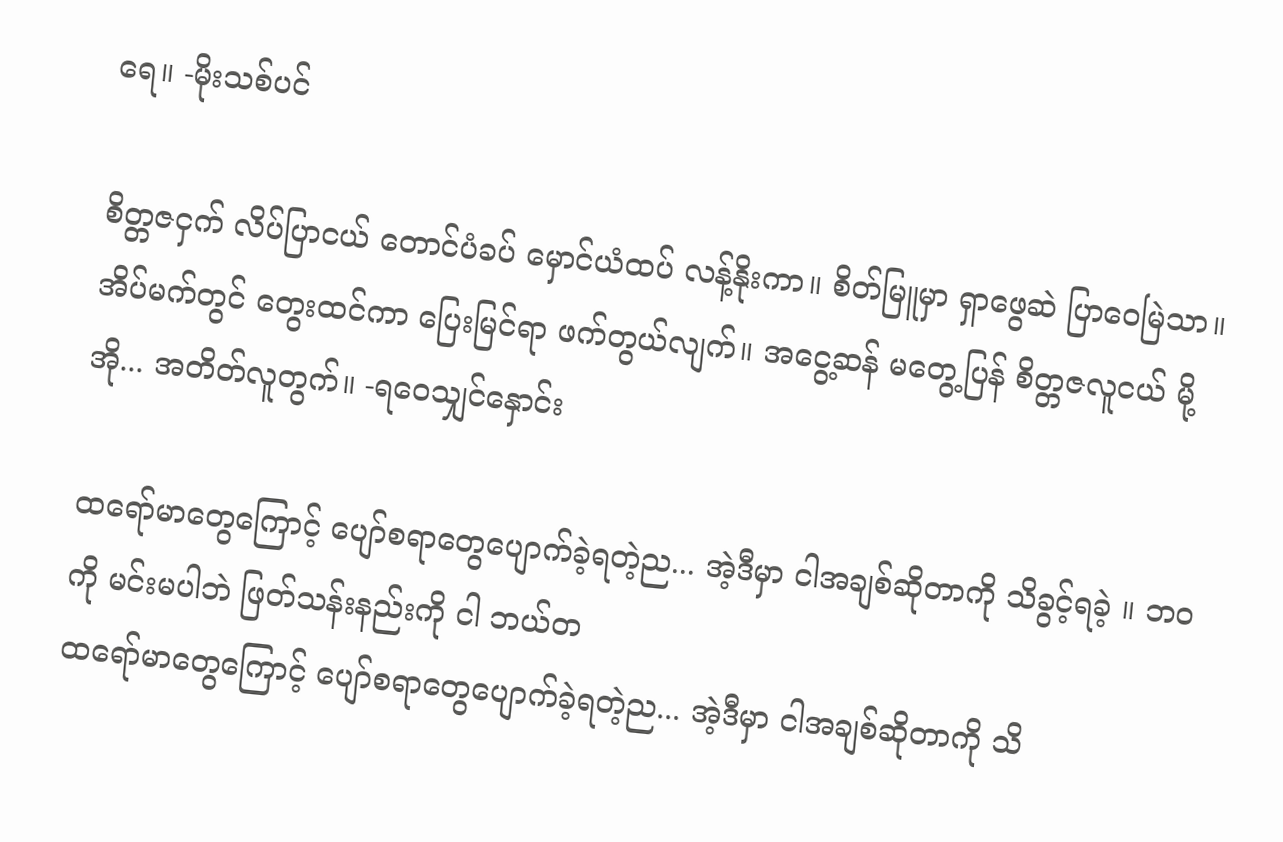ရေ။ -မိုးသစ်ပင်

စိတ္တဇငှက် လိပ်ပြာငယ် တောင်ပံခပ် မှောင်ယံထပ် လန့်နိုးကာ။ စိတ်မြူမှာ ရှာဖွေဆဲ ပြာဝေမြဲသာ။ အိပ်မက်တွင် တွေးထင်ကာ ပြေးမြင်ရာ ဖက်တွယ်လျက်။ အငွေ့ဆန် မတွေ့ပြန် စိတ္တဇလူငယ် မို့ အို... အတိတ်လူတွက်။ -ရဝေသျှင်နှောင်း

ထရော်မာတွေကြောင့် ပျော်စရာတွေပျောက်ခဲ့ရတဲ့ည... အဲ့ဒီမှာ ငါအချစ်ဆိုတာကို သိခွင့်ရခဲ့ ။ ဘဝကို မင်းမပါဘဲ ဖြတ်သန်းနည်းကို ငါ ဘယ်တ
ထရော်မာတွေကြောင့် ပျော်စရာတွေပျောက်ခဲ့ရတဲ့ည... အဲ့ဒီမှာ ငါအချစ်ဆိုတာကို သိ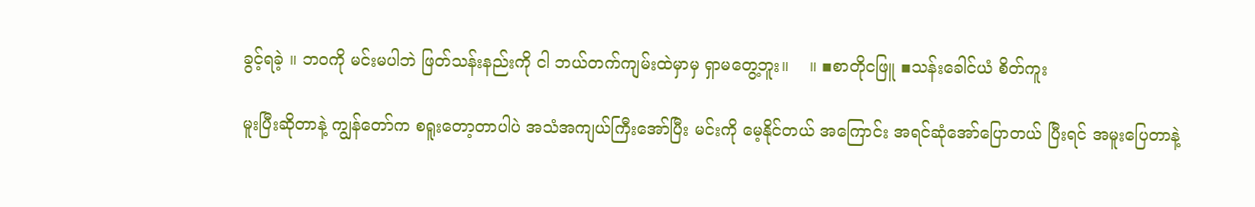ခွင့်ရခဲ့ ။ ဘဝကို မင်းမပါဘဲ ဖြတ်သန်းနည်းကို ငါ ဘယ်တက်ကျမ်းထဲမှာမှ ရှာမတွေ့ဘူး။    ။ ▪စာတိုငဖြူ ▪သန်းခေါင်ယံ စိတ်ကူး

မူးပြီးဆိုတာနဲ့ ကျွန်တော်က စရူးတော့တာပါပဲ အသံအကျယ်ကြီးအော်ပြီး မင်းကို မေ့နိုင်တယ် အကြောင်း အရင်ဆုံအော်ပြောတယ် ပြီးရင် အမူးပြေတာနဲ့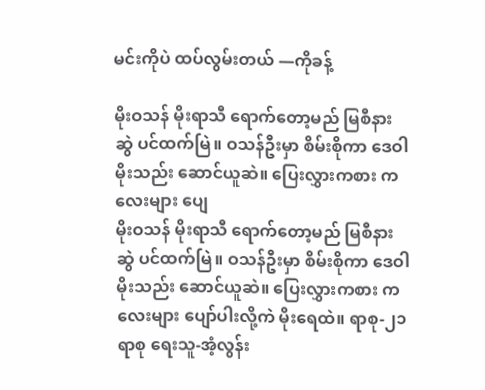မင်းကိုပဲ ထပ်လွမ်းတယ် —ကိုခန့်

မိုးဝသန် မိုးရာသီ ရောက်တော့မည် မြစီနားဆွဲ ပင်ထက်မြဲ။ ဝသန်ဦးမှာ စိမ်းစိုကာ ဒေဝါမိုးသည်း ‌ဆောင်ယူဆဲ။ ပြေးလွှားကစား ကလေးများ ပျေ
မိုးဝသန် မိုးရာသီ ရောက်တော့မည် မြစီနားဆွဲ ပင်ထက်မြဲ။ ဝသန်ဦးမှာ စိမ်းစိုကာ ဒေဝါမိုးသည်း ‌ဆောင်ယူဆဲ။ ပြေးလွှားကစား ကလေးများ ပျော်ပါး‌လို့ကဲ မိုးရေထဲ။ ရာစု-၂၁ရာစု ရေးသူ-အံ့လွန်း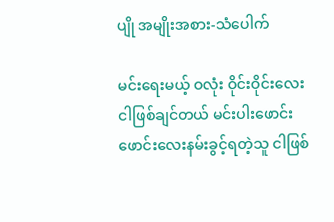ပျို အမျိုးအစား-သံပေါက်

မင်းရေးမယ့် ဝလုံး ဝိုင်းဝိုင်းလေးငါဖြစ်ချင်တယ် မင်းပါးဖောင်းဖောင်းလေးနမ်းခွင့်ရတဲ့သူ ငါဖြစ်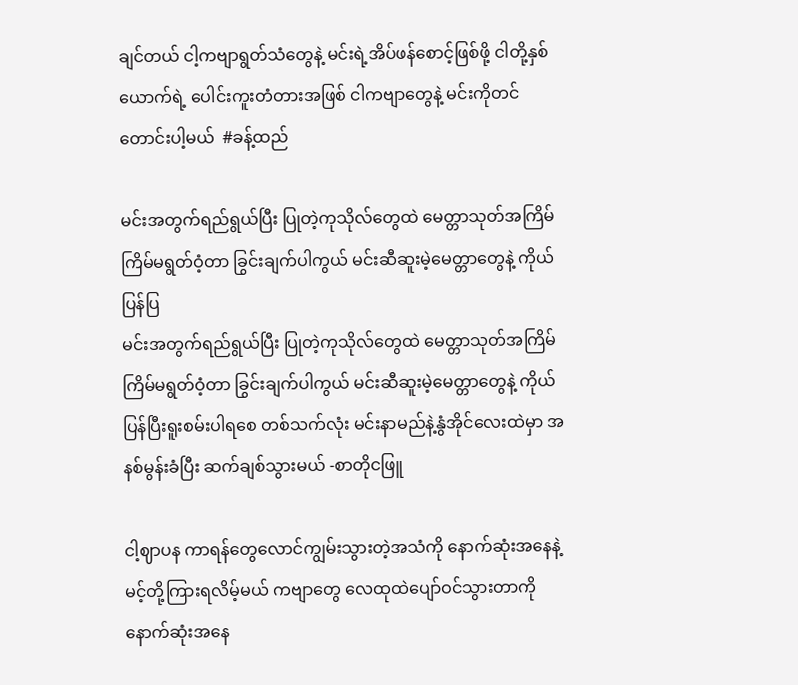ချင်တယ် ငါ့ကဗျာရွတ်သံတွေနဲ့ မင်းရဲ့အိပ်ဖန်စောင့်ဖြစ်ဖို့ ငါတို့နှစ်ယောက်ရဲ့ ပေါင်းကူးတံတားအဖြစ် ငါကဗျာတွေနဲ့ မင်းကိုတင်တောင်းပါ့မယ်  #ခန့်ထည်

မင်းအတွက်ရည်ရွယ်ပြီး ပြုတဲ့ကုသိုလ်တွေထဲ မေတ္တာသုတ်အကြိမ်ကြိမ်မရွတ်ဝံ့တာ ခြွင်းချက်ပါကွယ် မင်းဆီဆူးမဲ့မေတ္တာတွေနဲ့ ကိုယ်ပြန်ပြ
မင်းအတွက်ရည်ရွယ်ပြီး ပြုတဲ့ကုသိုလ်တွေထဲ မေတ္တာသုတ်အကြိမ်ကြိမ်မရွတ်ဝံ့တာ ခြွင်းချက်ပါကွယ် မင်းဆီဆူးမဲ့မေတ္တာတွေနဲ့ ကိုယ်ပြန်ပြီးရူးစမ်းပါရစေ တစ်သက်လုံး မင်းနာမည်နဲ့နွံအိုင်လေးထဲမှာ အနစ်မွန်းခံပြီး ဆက်ချစ်သွားမယ် -စာတိုငဖြူ

ငါ့ဈာပန ကာရန်တွေလောင်ကျွမ်းသွားတဲ့အသံကို နောက်ဆုံးအနေနဲ့ မင့်တို့ကြားရလိမ့်မယ် ကဗျာတွေ လေထုထဲပျော်ဝင်သွားတာကို နောက်ဆုံးအနေ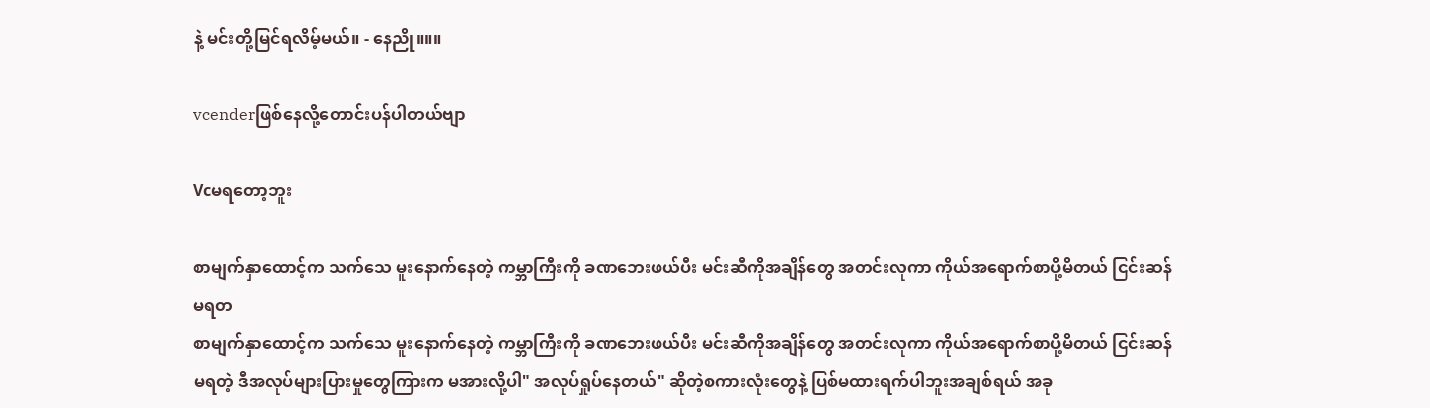နဲ့ မင်းတို့မြင်ရလိမ့်မယ်။ - နေညို။။။

vcenderဖြစ်နေလို့တောင်းပန်ပါတယ်ဗျာ

Vcမရတော့ဘူး

စာမျက်နှာထောင့်က သက်သေ မူးနောက်နေတဲ့ ကမ္ဘာကြီးကို ခဏဘေးဖယ်ပီး မင်းဆီကိုအချိန်တွေ အတင်းလုကာ ကိုယ်အရောက်စာပို့မိတယ် ငြင်းဆန်မရတ
စာမျက်နှာထောင့်က သက်သေ မူးနောက်နေတဲ့ ကမ္ဘာကြီးကို ခဏဘေးဖယ်ပီး မင်းဆီကိုအချိန်တွေ အတင်းလုကာ ကိုယ်အရောက်စာပို့မိတယ် ငြင်းဆန်မရတဲ့ ဒီအလုပ်များပြားမှုတွေကြားက မအားလို့ပါ" အလုပ်ရှုပ်နေတယ်" ဆိုတဲ့စကားလုံးတွေနဲ့ ပြစ်မထားရက်ပါဘူးအချစ်ရယ် အခု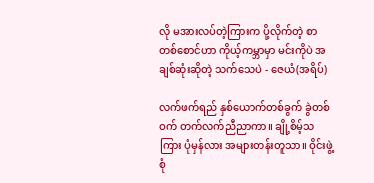လို မအားလပ်တဲ့ကြားက ပို့လိုက်တဲ့ စာတစ်စောင်ဟာ ကိုယ့်ကမ္ဘာမှာ မင်းကိုပဲ အချစ်ဆုံးဆိုတဲ့ သက်သေပဲ - ဇေယံ(အရိပ်)

လက်ဖက်ရည် နှစ်ယောက်တစ်ခွက် ခွဲတစ်ဝက် တက်လက်ညီညာကာ။ ချို့စိမ့်သကြား ပုံမှန်လား အများတန်းတူသာ။ ဝိုင်းဖွဲ့စုံ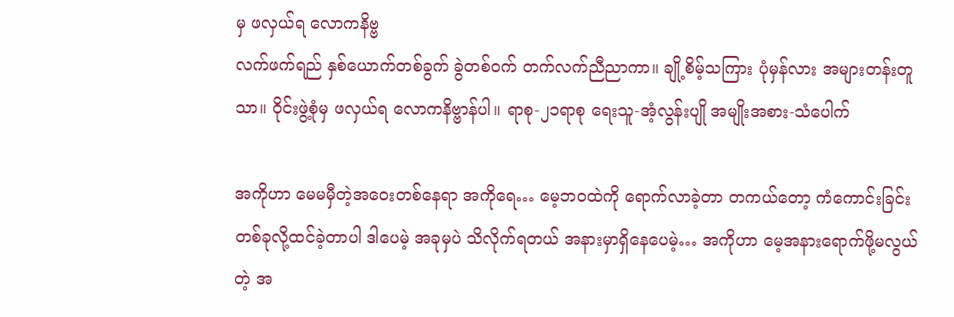မှ ဖလှယ်ရ လောကနိဗ္ဗ
လက်ဖက်ရည် နှစ်ယောက်တစ်ခွက် ခွဲတစ်ဝက် တက်လက်ညီညာကာ။ ချို့စိမ့်သကြား ပုံမှန်လား အများတန်းတူသာ။ ဝိုင်းဖွဲ့စုံမှ ဖလှယ်ရ လောကနိဗ္ဗာန်ပါ။ ရာစု-၂၁ရာစု ရေးသူ-အံ့လွန်းပျို အမျိုးအစား-သံပေါက်

အကိုဟာ မေမမှီတဲ့အဝေးတစ်နေရာ အကိုရေ… မေ့ဘဝထဲကို ရောက်လာခဲ့တာ တကယ်တော့ ကံကောင်းခြင်းတစ်ခုလို့ထင်ခဲ့တာပါ ဒါပေမဲ့ အခုမှပဲ သိလိုက်ရတယ် အနားမှာရှိနေပေမဲ့… အကိုဟာ မေ့အနားရောက်ဖို့မလွယ်တဲ့ အ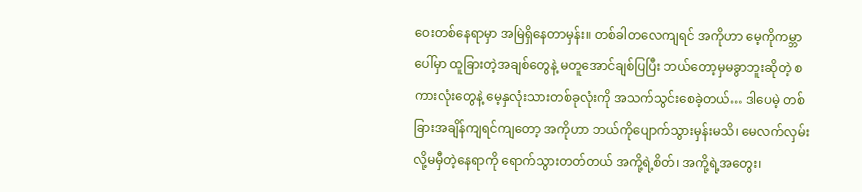ဝေးတစ်နေရာမှာ အမြဲရှိနေတာမှန်း။ တစ်ခါတလေကျရင် အကိုဟာ မေ့ကိုကမ္ဘာပေါ်မှာ ထူခြားတဲ့အချစ်တွေနဲ့ မတူအောင်ချစ်ပြပြီး ဘယ်တော့မှမခွာဘူးဆိုတဲ့ စကားလုံးတွေနဲ့ မေ့နှလုံးသားတစ်ခုလုံးကို အသက်သွင်းစေခဲ့တယ်… ဒါပေမဲ့ တစ်ခြားအချိန်ကျရင်ကျတော့ အကိုဟာ ဘယ်ကိုပျောက်သွားမှန်းမသိ၊ မေလက်လှမ်းလို့မမှီတဲ့နေရာကို ရောက်သွားတတ်တယ် အကို့ရဲ့စိတ်၊ အကို့ရဲ့အတွေး၊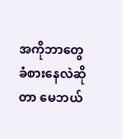အကိုဘာတွေခံစားနေလဲဆိုတာ မေဘယ်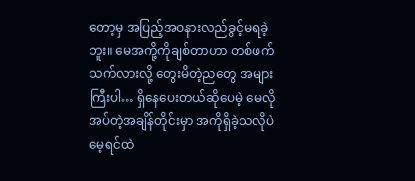တော့မှ အပြည့်အဝနားလည်ခွင့်မရခဲ့ဘူး။ မေအကို့ကိုချစ်တာဟာ တစ်ဖက်သက်လားလို့ တွေးမိတဲ့ညတွေ အများကြီးပါ… ရှိနေပေးတယ်ဆိုပေမဲ့ မေလိုအပ်တဲ့အချိန်တိုင်းမှာ အကိုရှိခဲ့သလိုပဲ မေ့ရင်ထဲ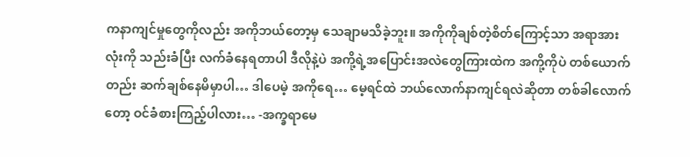ကနာကျင်မှုတွေကိုလည်း အကိုဘယ်တော့မှ သေချာမသိခဲ့ဘူး။ အကိုကိုချစ်တဲ့စိတ်ကြောင့်သာ အရာအားလုံးကို သည်းခံပြီး လက်ခံနေရတာပါ ဒီလိုနဲ့ပဲ အကို့ရဲ့အပြောင်းအလဲတွေကြားထဲက အကို့ကိုပဲ တစ်ယောက်တည်း ဆက်ချစ်နေမိမှာပါ… ဒါပေမဲ့ အကိုရေ… မေ့ရင်ထဲ ဘယ်လောက်နာကျင်ရလဲဆိုတာ တစ်ခါလောက်တော့ ဝင်ခံစားကြည့်ပါလား… -အက္ခရာမေ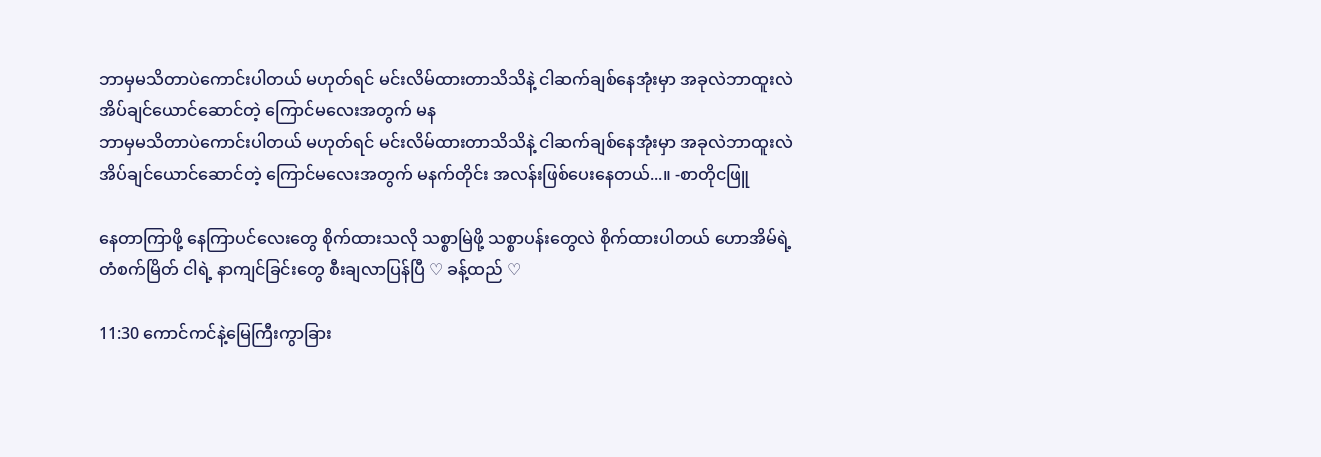ဘာမှမသိတာပဲကောင်းပါတယ် မဟုတ်ရင် မင်းလိမ်ထားတာသိသိနဲ့ ငါဆက်ချစ်နေအုံးမှာ အခုလဲဘာထူးလဲ အိပ်ချင်ယောင်ဆောင်တဲ့ ကြောင်မလေးအတွက် မန
ဘာမှမသိတာပဲကောင်းပါတယ် မဟုတ်ရင် မင်းလိမ်ထားတာသိသိနဲ့ ငါဆက်ချစ်နေအုံးမှာ အခုလဲဘာထူးလဲ အိပ်ချင်ယောင်ဆောင်တဲ့ ကြောင်မလေးအတွက် မနက်တိုင်း အလန်းဖြစ်ပေးနေတယ်...။ -စာတိုငဖြူ

နေတာကြာဖို့ နေကြာပင်လေးတွေ စိုက်ထားသလို သစ္စာမြဲဖို့ သစ္စာပန်းတွေလဲ စိုက်ထားပါတယ် ဟောအိမ်ရဲ့ တံစက်မြိတ် ငါရဲ့ နာကျင်ခြင်းတွေ စီးချလာပြန်ပြီ ♡ ခန့်ထည် ♡

11:30 ကောင်ကင်နဲ့မြေကြီးကွာခြား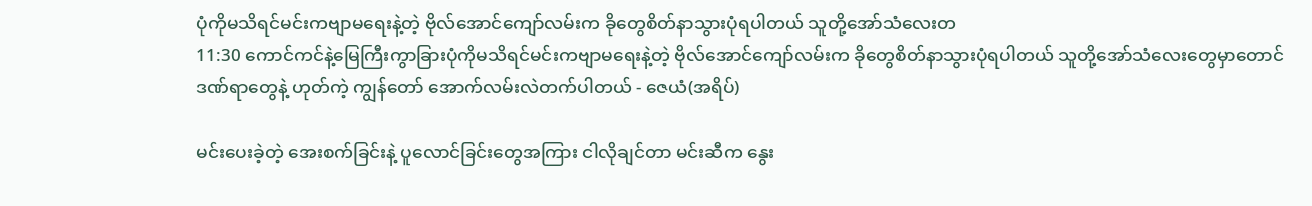ပုံကိုမသိရင်မင်းကဗျာမရေးနဲ့တဲ့ ဗိုလ်အောင်ကျော်လမ်းက ခိုတွေစိတ်နာသွားပုံရပါတယ် သူတို့အော်သံလေးတ
11:30 ကောင်ကင်နဲ့မြေကြီးကွာခြားပုံကိုမသိရင်မင်းကဗျာမရေးနဲ့တဲ့ ဗိုလ်အောင်ကျော်လမ်းက ခိုတွေစိတ်နာသွားပုံရပါတယ် သူတို့အော်သံလေးတွေမှာတောင် ဒဏ်ရာတွေနဲ့ ဟုတ်ကဲ့ ကျွန်တော် အောက်လမ်းလဲတက်ပါတယ် - ဇေယံ(အရိပ်)

မင်းပေးခဲ့တဲ့ အေးစက်ခြင်းနဲ့ ပူလောင်ခြင်းတွေအကြား ငါလိုချင်တာ မင်းဆီက နွေး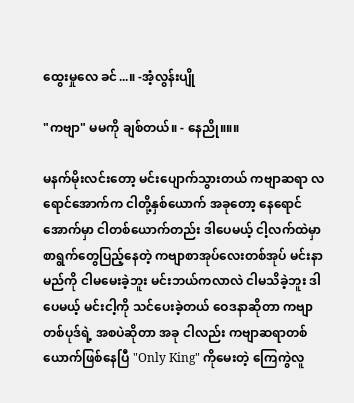ထွေးမှုလေ ခင်...။ -အံ့လွန်းပျို

"ကဗျာ" မမကို ချစ်တယ်။ - နေညို။။။

မနက်မိုးလင်းတော့ မင်းပျောက်သွားတယ် ကဗျာဆရာ လရောင်အောက်က ငါတို့နှစ်ယောက် အခုတော့ နေရောင်အောက်မှာ ငါတစ်ယောက်တည်း ဒါပေမယ့် ငါ့လက်ထဲမှာ စာရွက်တွေပြည့်နေတဲ့ ကဗျာစာအုပ်လေးတစ်အုပ် မင်းနာမည်ကို ငါမမေးခဲ့ဘူး မင်းဘယ်ကလာလဲ ငါမသိခဲ့ဘူး ဒါပေမယ့် မင်းငါ့ကို သင်ပေးခဲ့တယ် ဝေဒနာဆိုတာ ကဗျာတစ်ပုဒ်ရဲ့ အစပဲဆိုတာ အခု ငါလည်း ကဗျာဆရာတစ်ယောက်ဖြစ်နေပြီ "Only King" ကိုမေးတဲ့ ကြေကွဲလူ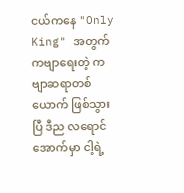ငယ်ကနေ "Only King" အတွက် ကဗျာရေးတဲ့ ကဗျာဆရာတစ်ယောက် ဖြစ်သွားပြီ ဒီည လရောင်အောက်မှာ ငါ့ရဲ့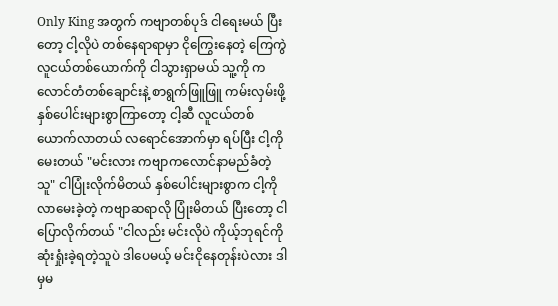Only King အတွက် ကဗျာတစ်ပုဒ် ငါရေးမယ် ပြီးတော့ ငါ့လိုပဲ တစ်နေရာရာမှာ ငိုကြွေးနေတဲ့ ကြေကွဲလူငယ်တစ်ယောက်ကို ငါသွားရှာမယ် သူ့ကို ကလောင်တံတစ်ချောင်းနဲ့ စာရွက်ဖြူဖြူ ကမ်းလှမ်းဖို့ နှစ်ပေါင်းများစွာကြာတော့ ငါ့ဆီ လူငယ်တစ်ယောက်လာတယ် လရောင်အောက်မှာ ရပ်ပြီး ငါ့ကိုမေးတယ် "မင်းလား ကဗျာကလောင်နာမည်ခံတဲ့သူ" ငါပြုံးလိုက်မိတယ် နှစ်ပေါင်းများစွာက ငါ့ကိုလာမေးခဲ့တဲ့ ကဗျာဆရာလို ပြုံးမိတယ် ပြီးတော့ ငါပြောလိုက်တယ် "ငါလည်း မင်းလိုပဲ ကိုယ့်ဘုရင်ကို ဆုံးရှုံးခဲ့ရတဲ့သူပဲ ဒါပေမယ့် မင်းငိုနေတုန်းပဲလား ဒါမှမ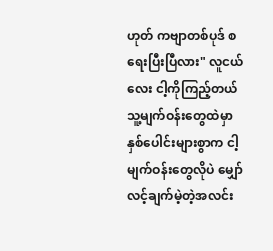ဟုတ် ကဗျာတစ်ပုဒ် စရေးပြီးပြီလား" လူငယ်လေး ငါ့ကိုကြည့်တယ် သူ့မျက်ဝန်းတွေထဲမှာ နှစ်ပေါင်းများစွာက ငါ့မျက်ဝန်းတွေလိုပဲ မျှော်လင့်ချက်မဲ့တဲ့အလင်း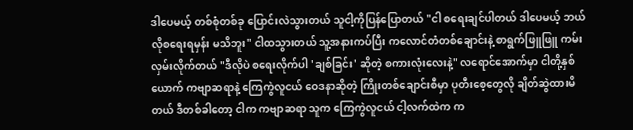ဒါပေမယ့် တစ်စုံတစ်ခု ပြောင်းလဲသွားတယ် သူငါ့ကိုပြန်ပြောတယ် "ငါ စရေးချင်ပါတယ် ဒါပေမယ့် ဘယ်လိုစရေးရမှန်း မသိဘူး" ငါထသွားတယ် သူ့အနားကပ်ပြီး ကလောင်တံတစ်ချောင်းနဲ့ စာရွက်ဖြူဖြူ ကမ်းလှမ်းလိုက်တယ် "ဒီလိုပဲ စရေးလိုက်ပါ 'ချစ်ခြင်း' ဆိုတဲ့ စကားလုံးလေးနဲ့" လရောင်အောက်မှာ ငါတို့နှစ်ယောက် ကဗျာဆရာနဲ့ ကြေကွဲလူငယ် ဝေဒနာဆိုတဲ့ ကြိုးတစ်ချောင်းစီမှာ ပုတီးစေ့တွေလို ချိတ်ဆွဲထားမိတယ် ဒီတစ်ခါတော့ ငါက ကဗျာဆရာ သူက ကြေကွဲလူငယ် ငါ့လက်ထဲက က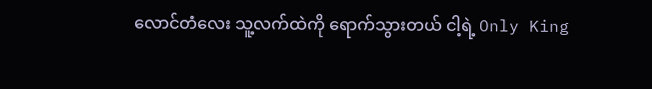လောင်တံလေး သူ့လက်ထဲကို ရောက်သွားတယ် ငါ့ရဲ့ Only King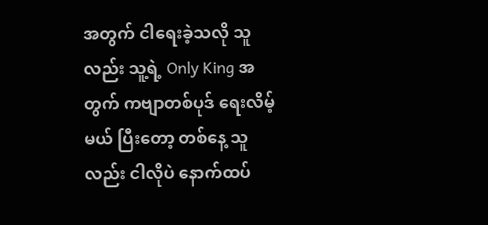အတွက် ငါရေးခဲ့သလို သူလည်း သူ့ရဲ့ Only King အတွက် ကဗျာတစ်ပုဒ် ရေးလိမ့်မယ် ပြီးတော့ တစ်နေ့ သူလည်း ငါလိုပဲ နောက်ထပ်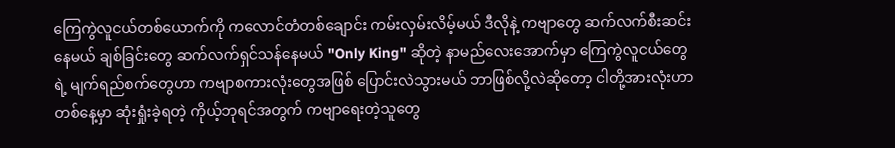ကြေကွဲလူငယ်တစ်ယောက်ကို ကလောင်တံတစ်ချောင်း ကမ်းလှမ်းလိမ့်မယ် ဒီလိုနဲ့ ကဗျာတွေ ဆက်လက်စီးဆင်းနေမယ် ချစ်ခြင်းတွေ ဆက်လက်ရှင်သန်နေမယ် "Only King" ဆိုတဲ့ နာမည်လေးအောက်မှာ ကြေကွဲလူငယ်တွေရဲ့ မျက်ရည်စက်တွေဟာ ကဗျာစကားလုံးတွေအဖြစ် ပြောင်းလဲသွားမယ် ဘာဖြစ်လို့လဲဆိုတော့ ငါတို့အားလုံးဟာ တစ်နေ့မှာ ဆုံးရှုံးခဲ့ရတဲ့ ကိုယ့်ဘုရင်အတွက် ကဗျာရေးတဲ့သူတွေ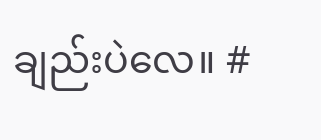ချည်းပဲလေ။ #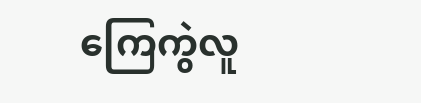ကြေကွဲလူ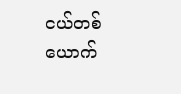ငယ်တစ်ယောက်